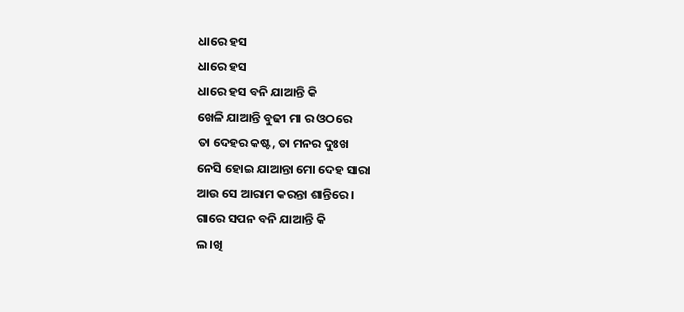ଧାରେ ହସ
ଧାରେ ହସ
ଧାରେ ହସ ବନି ଯାଆନ୍ତି କି
ଖେଳି ଯାଆନ୍ତି ବୁଢୀ ମା ର ଓଠରେ
ତା ଦେହର କଷ୍ଟ, ତା ମନର ଦୁଃଖ
ନେସି ହୋଇ ଯାଆନ୍ତା ମୋ ଦେହ ସାରା
ଆଉ ସେ ଆରାମ କରନ୍ତା ଶାନ୍ତିରେ ।
ଗାରେ ସପନ ବନି ଯାଆନ୍ତି କି
ଲ।ଖି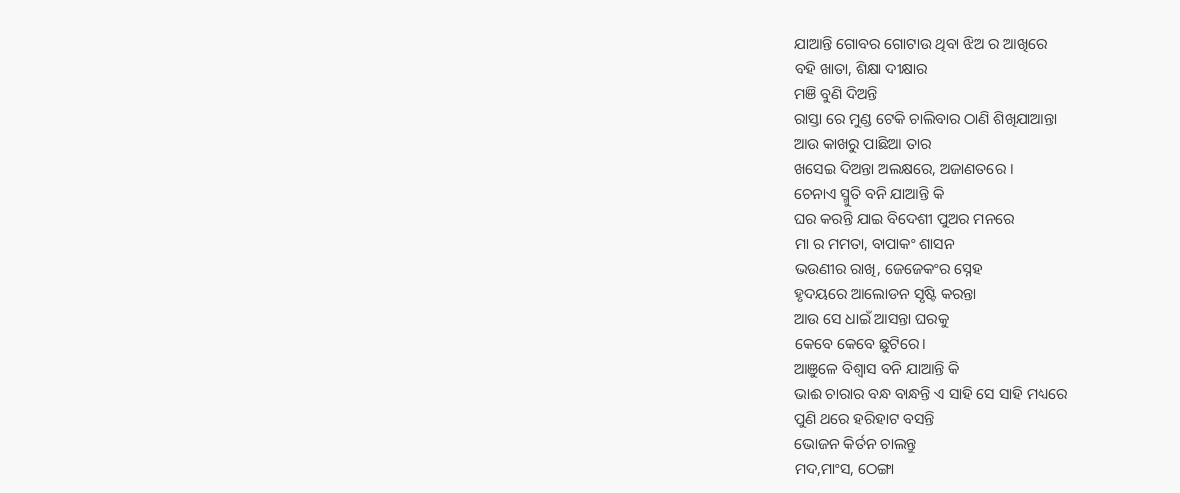ଯାଆନ୍ତି ଗୋବର ଗୋଟାଉ ଥିବା ଝିଅ ର ଆଖିରେ
ବହି ଖାତା, ଶିକ୍ଷା ଦୀକ୍ଷାର
ମଞି ବୁଣି ଦିଅନ୍ତି
ରାସ୍ତା ରେ ମୁଣ୍ଡ ଟେକି ଚାଲିବାର ଠାଣି ଶିଖିଯାଆନ୍ତା
ଆଉ କାଖରୁ ପାଛିଆ ତାର
ଖସେଇ ଦିଅନ୍ତା ଅଲକ୍ଷରେ, ଅଜାଣତରେ ।
ଚେନାଏ ସ୍ମୁତି ବନି ଯାଆନ୍ତି କି
ଘର କରନ୍ତି ଯାଇ ବିଦେଶୀ ପୁଅର ମନରେ
ମା ର ମମତା, ବାପାକଂ ଶାସନ
ଭଉଣୀର ରାଖି, ଜେଜେକଂର ସ୍ନେହ
ହୃଦୟରେ ଆଲୋଡନ ସୃଷ୍ଟି କରନ୍ତା
ଆଉ ସେ ଧାଇଁ ଆସନ୍ତା ଘରକୁ
କେବେ କେବେ ଛୁଟିରେ।
ଆଞୁଳେ ବିଶ୍ବାସ ବନି ଯାଆନ୍ତି କି
ଭାଈ ଚାରାର ବନ୍ଧ ବାନ୍ଧନ୍ତି ଏ ସାହି ସେ ସାହି ମଧ୍ୟରେ
ପୁଣି ଥରେ ହରିହାଟ ବସନ୍ତି
ଭୋଜନ କିର୍ତନ ଚାଲନ୍ତୁ
ମଦ,ମାଂସ, ଠେଙ୍ଗା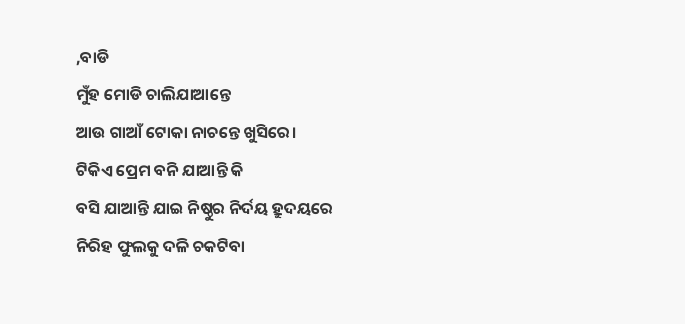,ବାଡି
ମୁଁହ ମୋଡି ଚାଲିଯାଆନ୍ତେ
ଆଉ ଗାଆଁ ଟୋକା ନାଚନ୍ତେ ଖୁସିରେ।
ଟିକିଏ ପ୍ରେମ ବନି ଯାଆନ୍ତି କି
ବସି ଯାଆନ୍ତି ଯାଇ ନିଷ୍ଠୁର ନିର୍ଦୟ ହ୍ରୁଦୟରେ
ନିରିହ ଫୁଲକୁ ଦଳି ଚକଟିବା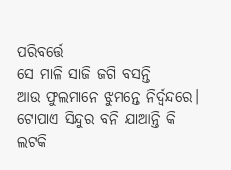ପରିବର୍ତ୍ତେ
ସେ ମାଳି ସାଜି ଜଗି ବସନ୍ତି
ଆଉ ଫୁଲମାନେ ଝୁମନ୍ତେ ନିର୍ଦ୍ବନ୍ଦରେ।
ଟୋପାଏ ସିନ୍ଦୁର ବନି ଯାଆନ୍ତି କି
ଲଟକି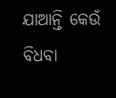ଯାଆନ୍ତି କେଉଁ ବିଧବା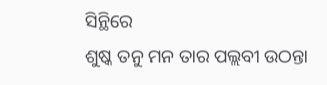ସିନ୍ଥିରେ
ଶୁଷ୍କ ତନୁ ମନ ତାର ପଲ୍ଲବୀ ଉଠନ୍ତା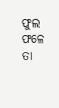ଫୁଲ ଫଳେ ତା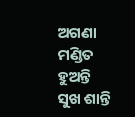ଅଗଣା ମଣ୍ଡିତ ହୁଅନ୍ତି
ସୁଖ ଶାନ୍ତି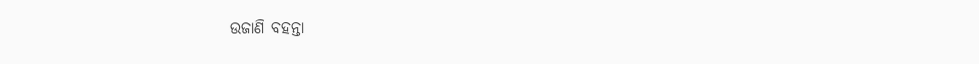ଉଜାଣି ବହନ୍ତା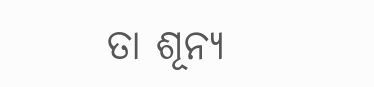ତା ଶୂନ୍ଯ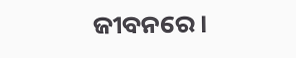ଜୀବନରେ।